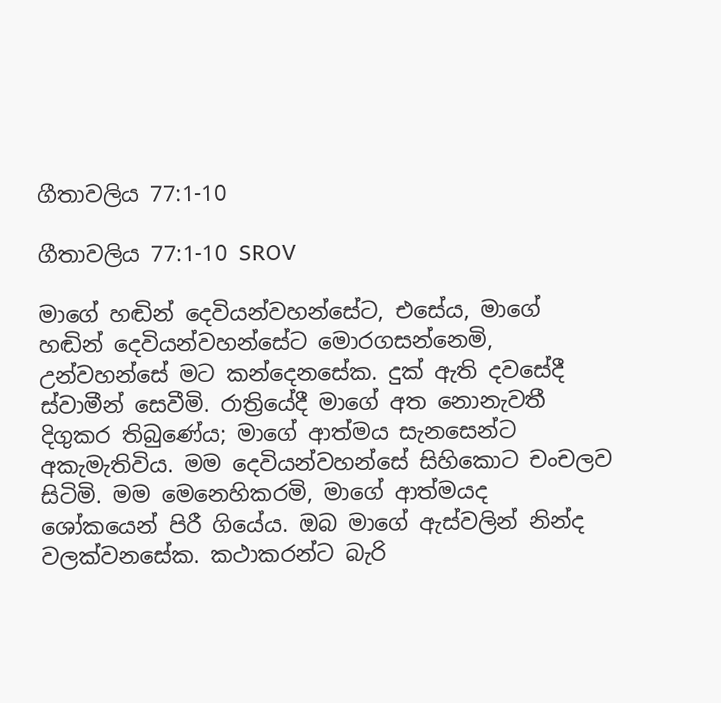ගීතාවලිය 77:1-10

ගීතාවලිය 77:1-10 SROV

මාගේ හඬින් දෙවියන්වහන්සේට, එසේය, මාගේ හඬින් දෙවියන්වහන්සේට මොරගසන්නෙමි, උන්වහන්සේ මට කන්දෙනසේක. දුක් ඇති දවසේදී ස්වාමීන් සෙවීමි. රාත්‍රියේදී මාගේ අත නොනැවතී දිගුකර තිබුණේය; මාගේ ආත්මය සැනසෙන්ට අකැමැතිවිය. මම දෙවියන්වහන්සේ සිහිකොට චංචලව සිටිමි. මම මෙනෙහිකරමි, මාගේ ආත්මයද ශෝකයෙන් පිරී ගියේය. ඔබ මාගේ ඇස්වලින් නින්ද වලක්වනසේක. කථාකරන්ට බැරි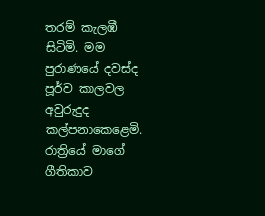තරම් කැලඹී සිටිමි. මම පුරාණයේ දවස්ද පූර්ව කාලවල අවුරුදුද කල්පනාකෙළෙමි. රාත්‍රියේ මාගේ ගීතිකාව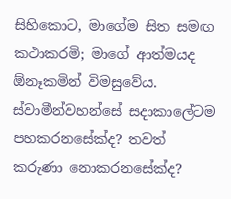සිහිකොට, මාගේම සිත සමඟ කථාකරමි; මාගේ ආත්මයද ඕනෑකමින් විමසුවේය. ස්වාමීන්වහන්සේ සදාකාලේටම පහකරනසේක්ද? තවත් කරුණා නොකරනසේක්ද?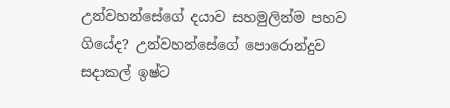උන්වහන්සේගේ දයාව සහමුලින්ම පහව ගියේද? උන්වහන්සේගේ පොරොන්දුව සදාකල් ඉෂ්ට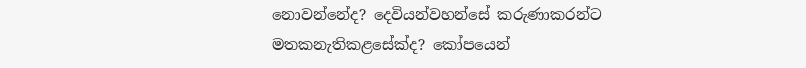නොවන්නේද? දෙවියන්වහන්සේ කරුණාකරන්ට මතකනැතිකළසේක්ද? කෝපයෙන්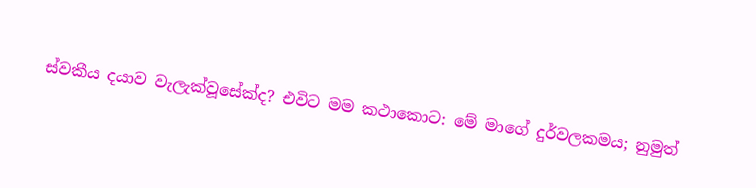ස්වකීය දයාව වැලැක්වූසේක්ද? එවිට මම කථාකොට: මේ මාගේ දුර්වලකමය; නුමුත්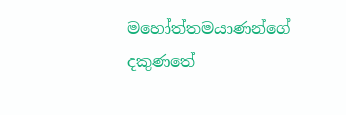මහෝත්තමයාණන්ගේ දකුණතේ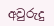අවුරුදු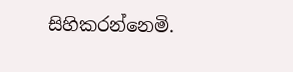සිහිකරන්නෙමි.